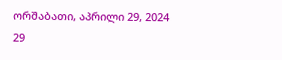ორშაბათი, აპრილი 29, 2024
29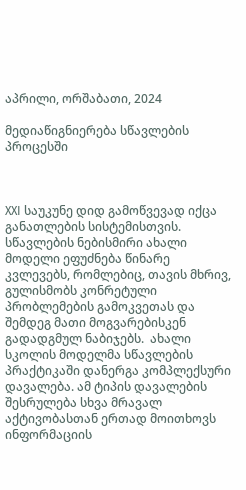აპრილი, ორშაბათი, 2024

მედიაწიგნიერება სწავლების პროცესში



XXI საუკუნე დიდ გამოწვევად იქცა განათლების სისტემისთვის. სწავლების ნებისმირი ახალი მოდელი ეფუძნება წინარე კვლევებს, რომლებიც, თავის მხრივ, გულისმობს კონრეტული პრობლემების გამოკვეთას და შემდეგ მათი მოგვარებისკენ გადადგმულ ნაბიჯებს.  ახალი სკოლის მოდელმა სწავლების პრაქტიკაში დანერგა კომპლექსური დავალება. ამ ტიპის დავალების შესრულება სხვა მრავალ აქტივობასთან ერთად მოითხოვს  ინფორმაციის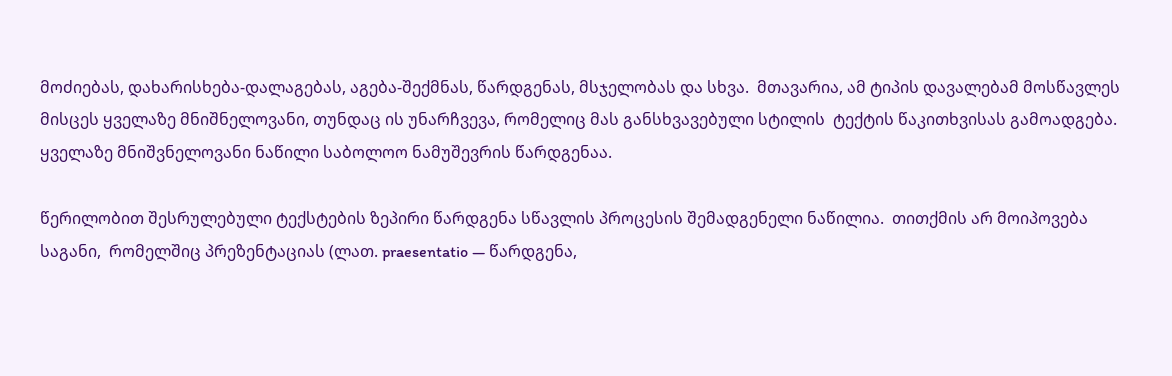მოძიებას, დახარისხება-დალაგებას, აგება-შექმნას, წარდგენას, მსჯელობას და სხვა.  მთავარია, ამ ტიპის დავალებამ მოსწავლეს მისცეს ყველაზე მნიშნელოვანი, თუნდაც ის უნარჩვევა, რომელიც მას განსხვავებული სტილის  ტექტის წაკითხვისას გამოადგება. ყველაზე მნიშვნელოვანი ნაწილი საბოლოო ნამუშევრის წარდგენაა.

წერილობით შესრულებული ტექსტების ზეპირი წარდგენა სწავლის პროცესის შემადგენელი ნაწილია.  თითქმის არ მოიპოვება საგანი,  რომელშიც პრეზენტაციას (ლათ. praesentatio — წარდგენა,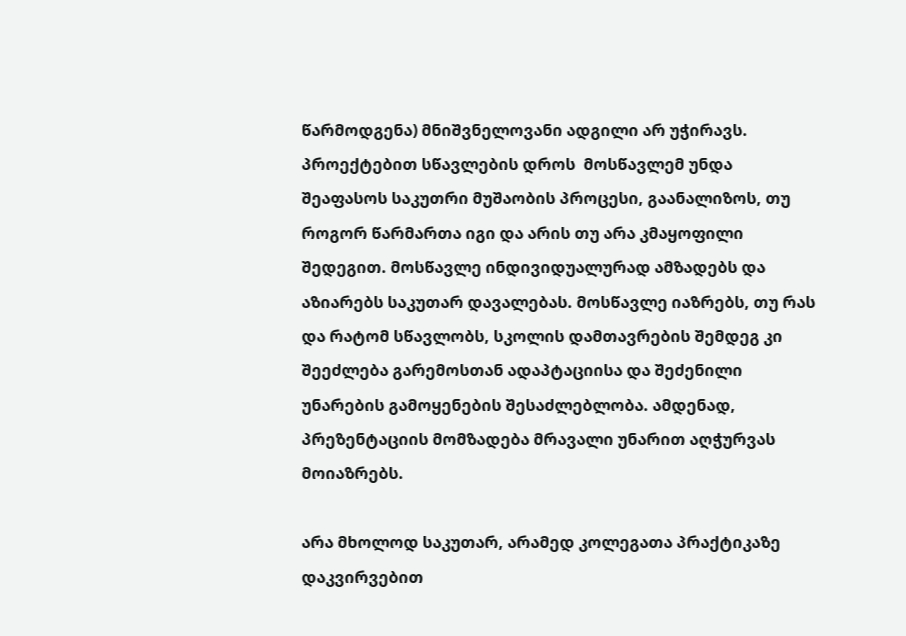წარმოდგენა) მნიშვნელოვანი ადგილი არ უჭირავს. პროექტებით სწავლების დროს  მოსწავლემ უნდა შეაფასოს საკუთრი მუშაობის პროცესი, გაანალიზოს, თუ როგორ წარმართა იგი და არის თუ არა კმაყოფილი შედეგით. მოსწავლე ინდივიდუალურად ამზადებს და აზიარებს საკუთარ დავალებას. მოსწავლე იაზრებს, თუ რას და რატომ სწავლობს, სკოლის დამთავრების შემდეგ კი შეეძლება გარემოსთან ადაპტაციისა და შეძენილი უნარების გამოყენების შესაძლებლობა. ამდენად, პრეზენტაციის მომზადება მრავალი უნარით აღჭურვას მოიაზრებს.

არა მხოლოდ საკუთარ, არამედ კოლეგათა პრაქტიკაზე დაკვირვებით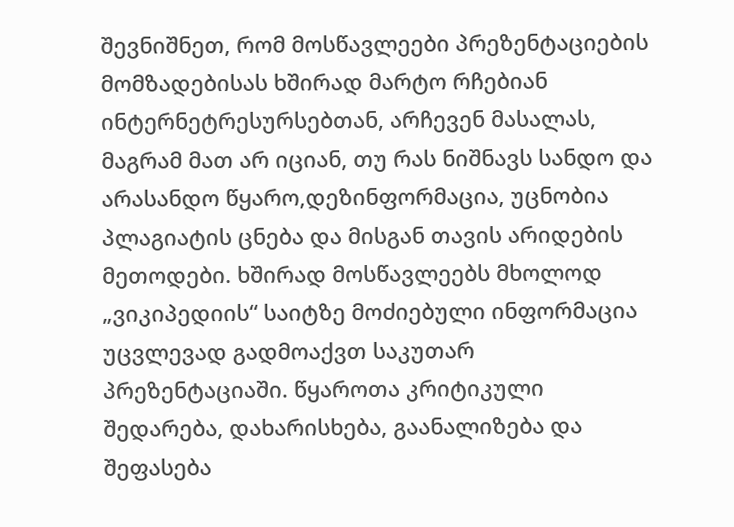შევნიშნეთ, რომ მოსწავლეები პრეზენტაციების მომზადებისას ხშირად მარტო რჩებიან ინტერნეტრესურსებთან, არჩევენ მასალას, მაგრამ მათ არ იციან, თუ რას ნიშნავს სანდო და არასანდო წყარო,დეზინფორმაცია, უცნობია პლაგიატის ცნება და მისგან თავის არიდების მეთოდები. ხშირად მოსწავლეებს მხოლოდ „ვიკიპედიის“ საიტზე მოძიებული ინფორმაცია უცვლევად გადმოაქვთ საკუთარ პრეზენტაციაში. წყაროთა კრიტიკული შედარება, დახარისხება, გაანალიზება და შეფასება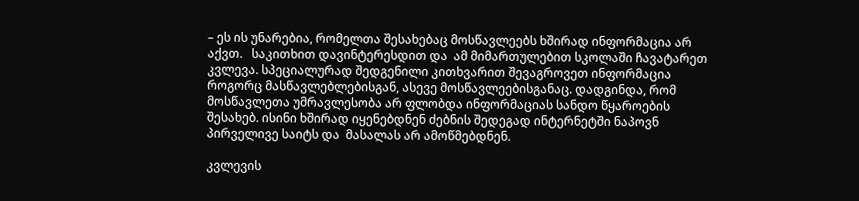– ეს ის უნარებია, რომელთა შესახებაც მოსწავლეებს ხშირად ინფორმაცია არ აქვთ.   საკითხით დავინტერესდით და  ამ მიმართულებით სკოლაში ჩავატარეთ კვლევა. სპეციალურად შედგენილი კითხვარით შევაგროვეთ ინფორმაცია როგორც მასწავლებლებისგან, ასევე მოსწავლეებისგანაც. დადგინდა, რომ მოსწავლეთა უმრავლესობა არ ფლობდა ინფორმაციას სანდო წყაროების შესახებ. ისინი ხშირად იყენებდნენ ძებნის შედეგად ინტერნეტში ნაპოვნ პირველივე საიტს და  მასალას არ ამოწმებდნენ.

კვლევის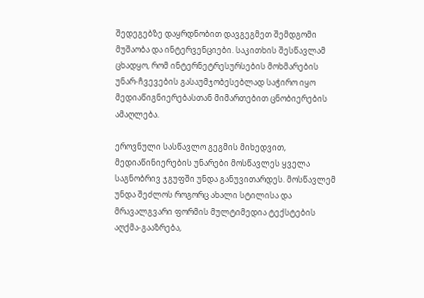შედეგებზე დაყრდნობით დავგეგმეთ შემდგომი მუშაობა და ინტერვენციები. საკითხის შესწავლამ ცხადყო, რომ ინტერნეტრესურსების მოხმარების უნარ-ჩვევების გასაუმჯობესებლად საჭირო იყო მედიაწიგნიერებასთან მიმართებით ცნობიერების ამაღლება.

ეროვნული სასწავლო გეგმის მიხედვით, მედიაწინიერების უნარები მოსწავლეს ყველა საგნობრივ ჯგუფში უნდა განუვითარდეს. მოსწავლემ უნდა შეძლოს როგორც ახალი სტილისა და მრავალგვარი ფორმის მულტიმედია ტექსტების აღქმა-გააზრება,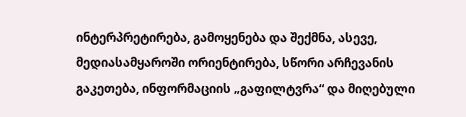ინტერპრეტირება, გამოყენება და შექმნა, ასევე, მედიასამყაროში ორიენტირება, სწორი არჩევანის გაკეთება, ინფორმაციის „გაფილტვრა“ და მიღებული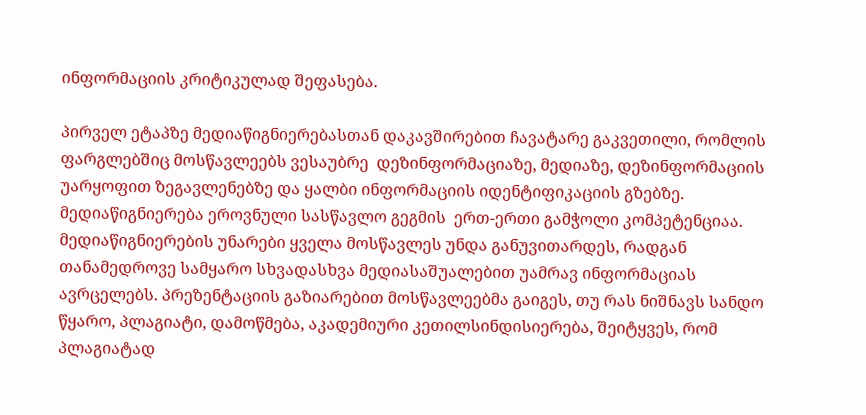ინფორმაციის კრიტიკულად შეფასება.

პირველ ეტაპზე მედიაწიგნიერებასთან დაკავშირებით ჩავატარე გაკვეთილი, რომლის ფარგლებშიც მოსწავლეებს ვესაუბრე  დეზინფორმაციაზე, მედიაზე, დეზინფორმაციის უარყოფით ზეგავლენებზე და ყალბი ინფორმაციის იდენტიფიკაციის გზებზე. მედიაწიგნიერება ეროვნული სასწავლო გეგმის  ერთ-ერთი გამჭოლი კომპეტენციაა. მედიაწიგნიერების უნარები ყველა მოსწავლეს უნდა განუვითარდეს, რადგან თანამედროვე სამყარო სხვადასხვა მედიასაშუალებით უამრავ ინფორმაციას ავრცელებს. პრეზენტაციის გაზიარებით მოსწავლეებმა გაიგეს, თუ რას ნიშნავს სანდო  წყარო, პლაგიატი, დამოწმება, აკადემიური კეთილსინდისიერება, შეიტყვეს, რომ პლაგიატად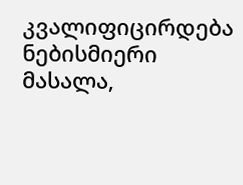კვალიფიცირდება ნებისმიერი მასალა,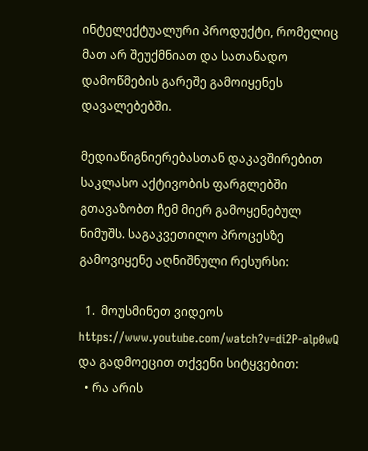ინტელექტუალური პროდუქტი, რომელიც მათ არ შეუქმნიათ და სათანადო დამოწმების გარეშე გამოიყენეს დავალებებში.

მედიაწიგნიერებასთან დაკავშირებით საკლასო აქტივობის ფარგლებში გთავაზობთ ჩემ მიერ გამოყენებულ ნიმუშს. საგაკვეთილო პროცესზე გამოვიყენე აღნიშნული რესურსი:

  1.  მოუსმინეთ ვიდეოს https://www.youtube.com/watch?v=di2P-alp0wQ და გადმოეცით თქვენი სიტყვებით:
  • რა არის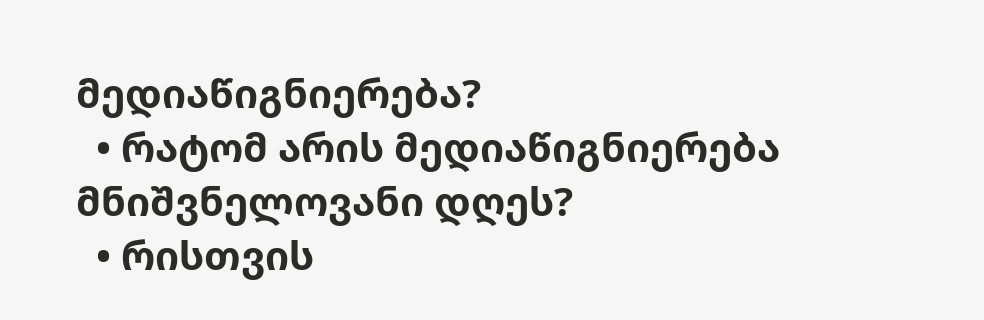მედიაწიგნიერება?
  • რატომ არის მედიაწიგნიერება მნიშვნელოვანი დღეს?
  • რისთვის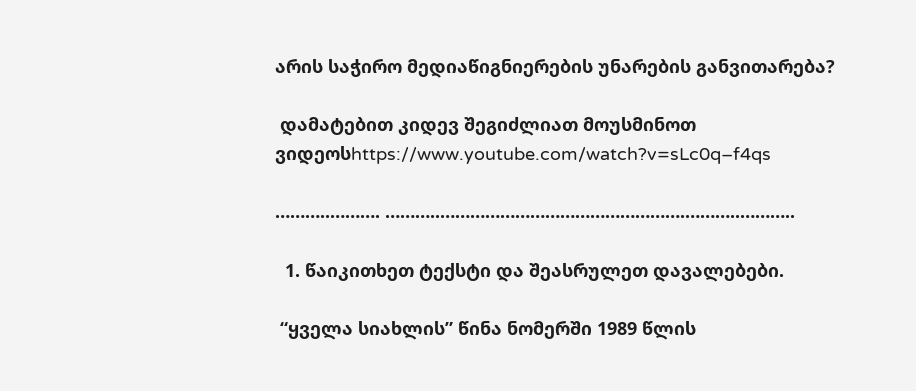არის საჭირო მედიაწიგნიერების უნარების განვითარება?

 დამატებით კიდევ შეგიძლიათ მოუსმინოთ ვიდეოსhttps://www.youtube.com/watch?v=sLc0q–f4qs

………..………. ………..………………………………………….………..………..

  1. წაიკითხეთ ტექსტი და შეასრულეთ დავალებები.

 “ყველა სიახლის” წინა ნომერში 1989 წლის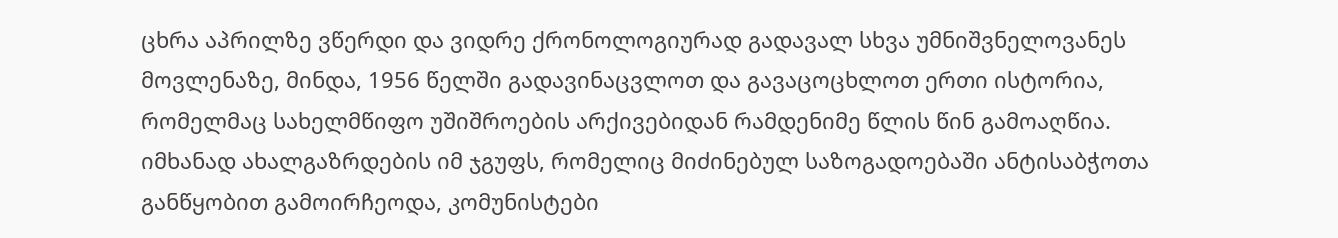ცხრა აპრილზე ვწერდი და ვიდრე ქრონოლოგიურად გადავალ სხვა უმნიშვნელოვანეს მოვლენაზე, მინდა, 1956 წელში გადავინაცვლოთ და გავაცოცხლოთ ერთი ისტორია, რომელმაც სახელმწიფო უშიშროების არქივებიდან რამდენიმე წლის წინ გამოაღწია. იმხანად ახალგაზრდების იმ ჯგუფს, რომელიც მიძინებულ საზოგადოებაში ანტისაბჭოთა განწყობით გამოირჩეოდა, კომუნისტები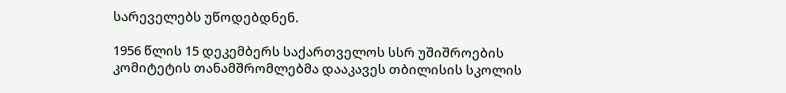სარეველებს უწოდებდნენ.

1956 წლის 15 დეკემბერს საქართველოს სსრ უშიშროების კომიტეტის თანამშრომლებმა დააკავეს თბილისის სკოლის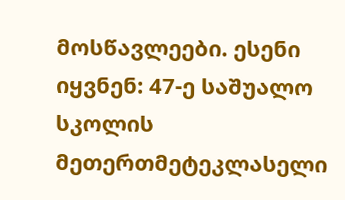მოსწავლეები. ესენი იყვნენ: 47-ე საშუალო სკოლის მეთერთმეტეკლასელი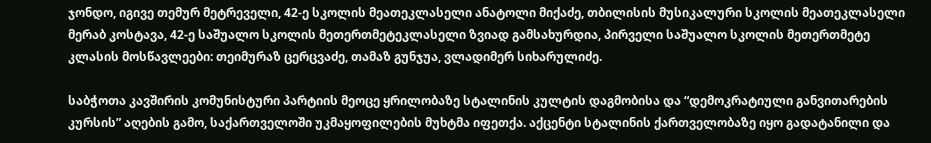ჯონდო, იგივე თემურ მეტრეველი, 42-ე სკოლის მეათეკლასელი ანატოლი მიქაძე, თბილისის მუსიკალური სკოლის მეათეკლასელი მერაბ კოსტავა, 42-ე საშუალო სკოლის მეთერთმეტეკლასელი ზვიად გამსახურდია, პირველი საშუალო სკოლის მეთერთმეტე კლასის მოსწავლეები: თეიმურაზ ცერცვაძე, თამაზ გუნჯუა, ვლადიმერ სიხარულიძე.

საბჭოთა კავშირის კომუნისტური პარტიის მეოცე ყრილობაზე სტალინის კულტის დაგმობისა და “დემოკრატიული განვითარების კურსის” აღების გამო, საქართველოში უკმაყოფილების მუხტმა იფეთქა. აქცენტი სტალინის ქართველობაზე იყო გადატანილი და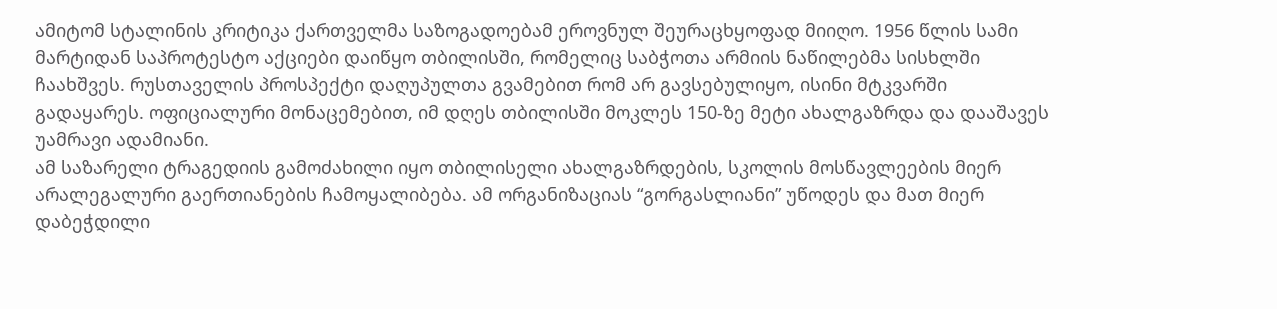ამიტომ სტალინის კრიტიკა ქართველმა საზოგადოებამ ეროვნულ შეურაცხყოფად მიიღო. 1956 წლის სამი მარტიდან საპროტესტო აქციები დაიწყო თბილისში, რომელიც საბჭოთა არმიის ნაწილებმა სისხლში ჩაახშვეს. რუსთაველის პროსპექტი დაღუპულთა გვამებით რომ არ გავსებულიყო, ისინი მტკვარში გადაყარეს. ოფიციალური მონაცემებით, იმ დღეს თბილისში მოკლეს 150-ზე მეტი ახალგაზრდა და დააშავეს უამრავი ადამიანი.
ამ საზარელი ტრაგედიის გამოძახილი იყო თბილისელი ახალგაზრდების, სკოლის მოსწავლეების მიერ არალეგალური გაერთიანების ჩამოყალიბება. ამ ორგანიზაციას “გორგასლიანი” უწოდეს და მათ მიერ დაბეჭდილი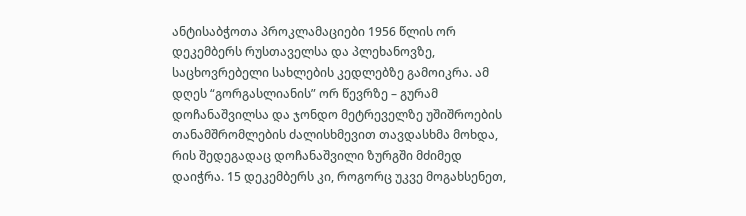ანტისაბჭოთა პროკლამაციები 1956 წლის ორ დეკემბერს რუსთაველსა და პლეხანოვზე, საცხოვრებელი სახლების კედლებზე გამოიკრა. ამ დღეს “გორგასლიანის” ორ წევრზე – გურამ დოჩანაშვილსა და ჯონდო მეტრეველზე უშიშროების თანამშრომლების ძალისხმევით თავდასხმა მოხდა, რის შედეგადაც დოჩანაშვილი ზურგში მძიმედ დაიჭრა. 15 დეკემბერს კი, როგორც უკვე მოგახსენეთ,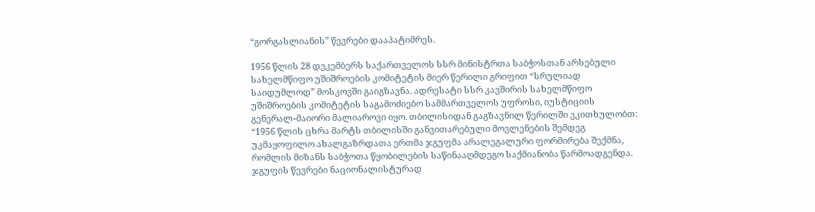“გორგასლიანის” წევრები დააპატიმრეს.

1956 წლის 28 დეკემბერს საქართველოს სსრ მინისტრთა საბჭოსთან არსებული სახელმწიფო უშიშროების კომიტეტის მიერ წერილი გრიფით “სრულიად საიდუმლოდ” მოსკოვში გაიგზავნა. ადრესატი სსრ კავშირის სახელმწიფო უშიშროების კომიტეტის საგამოძიებო სამმართველოს უფროსი, იუსტიციის გენერალ-მაიორი მალიაროვი იყო. თბილისიდან გაგზავნილ წერილში ვკითხულობთ: “1956 წლის ცხრა მარტს თბილისში განვითარებული მოვლენების შემდეგ უკმაყოფილო ახალგაზრდათა ერთმა ჯგუფმა არალეგალური ფორმირება შექმნა, რომლის მიზანს საბჭოთა წყობილების საწინააღმდეგო საქმიანობა წარმოადგენდა. ჯგუფის წევრები ნაციონალისტურად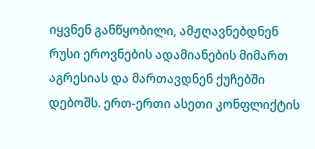იყვნენ განწყობილი, ამჟღავნებდნენ რუსი ეროვნების ადამიანების მიმართ აგრესიას და მართავდნენ ქუჩებში დებოშს. ერთ-ერთი ასეთი კონფლიქტის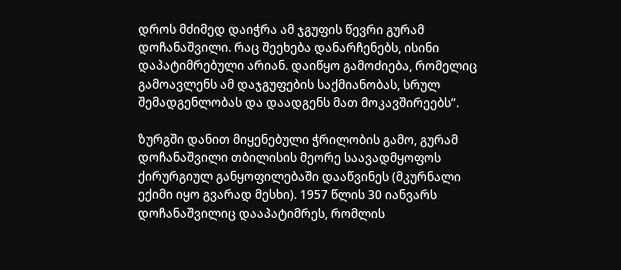დროს მძიმედ დაიჭრა ამ ჯგუფის წევრი გურამ დოჩანაშვილი. რაც შეეხება დანარჩენებს, ისინი დაპატიმრებული არიან. დაიწყო გამოძიება, რომელიც გამოავლენს ამ დაჯგუფების საქმიანობას, სრულ შემადგენლობას და დაადგენს მათ მოკავშირეებს”.

ზურგში დანით მიყენებული ჭრილობის გამო, გურამ დოჩანაშვილი თბილისის მეორე საავადმყოფოს ქირურგიულ განყოფილებაში დააწვინეს (მკურნალი ექიმი იყო გვარად მესხი). 1957 წლის 30 იანვარს დოჩანაშვილიც დააპატიმრეს, რომლის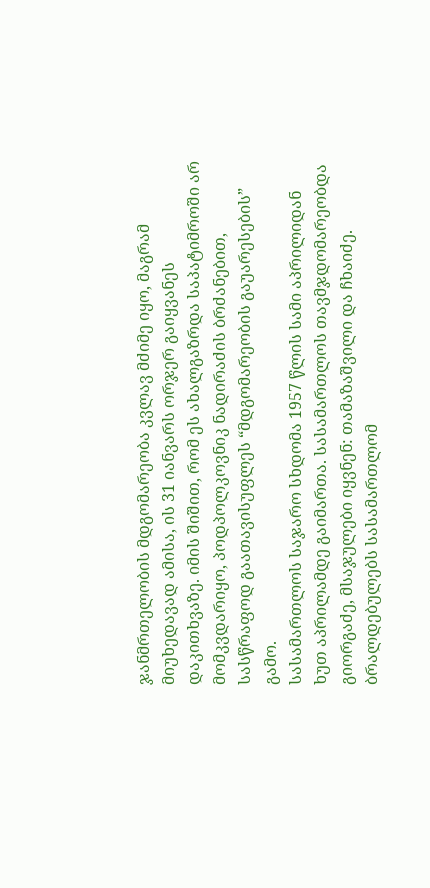ჯანმრთელობის მდგომარეობა კვლავ მძიმე იყო, მაგრამ მიუხედავად ამისა, ის 31 იანვარს ორჯერ გაიყვანეს დაკითხვაზე. იმის შიშით, რომ ეს ახალგაზრდა საპატიმროში არ მომკვდარიყო, პოდპოლკოვნიკ ნადირაძის ბრძანებით, სასწრაფოდ გაათავისუფლეს “მდგომარეობის გაუარესების” გამო.
სასამართლოს საჯარო სხდომა 1957 წლის სამი აპრილიდან ხუთ აპრილამდე გაიმართა. სასამართლოს თავმჯდომარეობდა გიორგაძე, მსაჯულები იყვნენ: თამაზაშვილი და ჩხაიძე. ბრალდებულებს სასამართლომ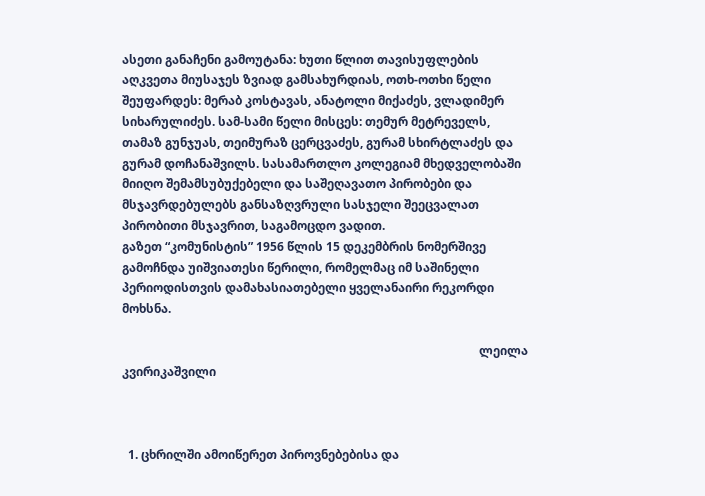ასეთი განაჩენი გამოუტანა: ხუთი წლით თავისუფლების აღკვეთა მიუსაჯეს ზვიად გამსახურდიას, ოთხ-ოთხი წელი შეუფარდეს: მერაბ კოსტავას, ანატოლი მიქაძეს, ვლადიმერ სიხარულიძეს. სამ-სამი წელი მისცეს: თემურ მეტრეველს, თამაზ გუნჯუას, თეიმურაზ ცერცვაძეს, გურამ სხირტლაძეს და გურამ დოჩანაშვილს. სასამართლო კოლეგიამ მხედველობაში მიიღო შემამსუბუქებელი და საშეღავათო პირობები და მსჯავრდებულებს განსაზღვრული სასჯელი შეეცვალათ პირობითი მსჯავრით, საგამოცდო ვადით.
გაზეთ “კომუნისტის” 1956 წლის 15 დეკემბრის ნომერშივე გამოჩნდა უიშვიათესი წერილი, რომელმაც იმ საშინელი პერიოდისთვის დამახასიათებელი ყველანაირი რეკორდი მოხსნა.

                                                                                                                       ლეილა კვირიკაშვილი



  1. ცხრილში ამოიწერეთ პიროვნებებისა და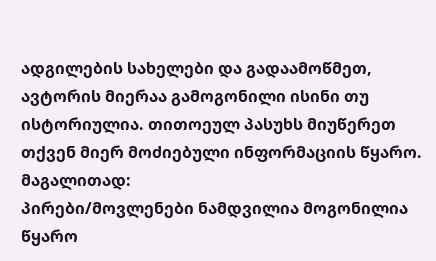ადგილების სახელები და გადაამოწმეთ, ავტორის მიერაა გამოგონილი ისინი თუ ისტორიულია. თითოეულ პასუხს მიუწერეთ თქვენ მიერ მოძიებული ინფორმაციის წყარო. მაგალითად:
პირები/მოვლენები ნამდვილია მოგონილია წყარო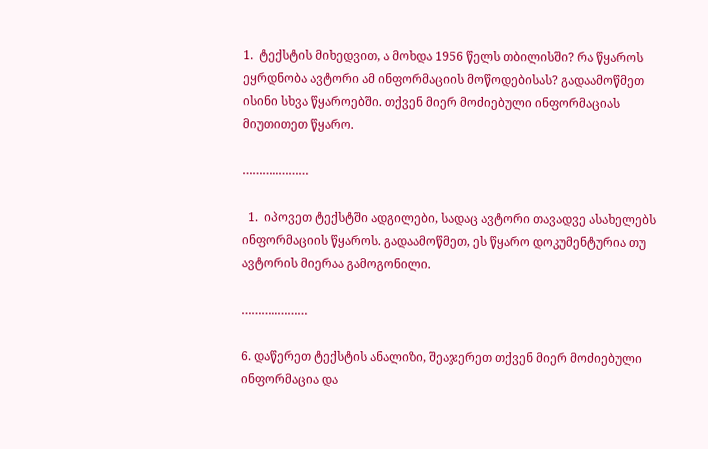1.  ტექსტის მიხედვით, ა მოხდა 1956 წელს თბილისში? რა წყაროს ეყრდნობა ავტორი ამ ინფორმაციის მოწოდებისას? გადაამოწმეთ ისინი სხვა წყაროებში. თქვენ მიერ მოძიებული ინფორმაციას მიუთითეთ წყარო.

………..………

  1.  იპოვეთ ტექსტში ადგილები, სადაც ავტორი თავადვე ასახელებს ინფორმაციის წყაროს. გადაამოწმეთ, ეს წყარო დოკუმენტურია თუ ავტორის მიერაა გამოგონილი.

………..………

6. დაწერეთ ტექსტის ანალიზი, შეაჯერეთ თქვენ მიერ მოძიებული ინფორმაცია და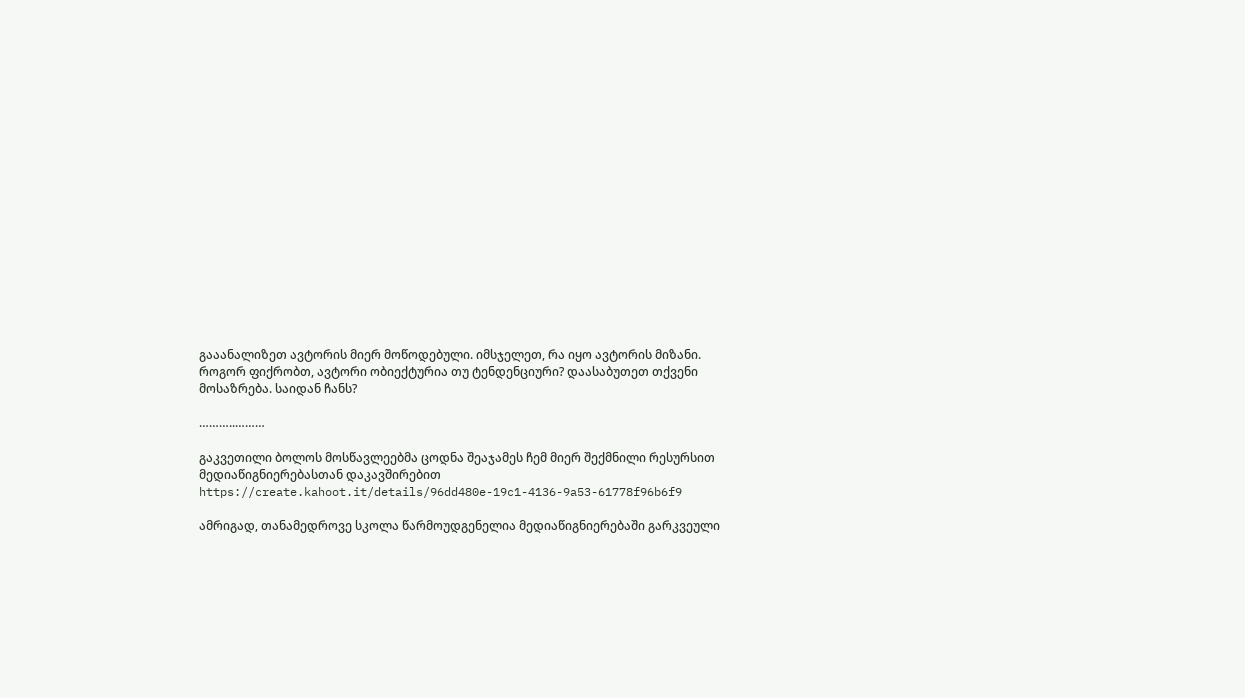გააანალიზეთ ავტორის მიერ მოწოდებული. იმსჯელეთ, რა იყო ავტორის მიზანი. როგორ ფიქრობთ, ავტორი ობიექტურია თუ ტენდენციური? დაასაბუთეთ თქვენი მოსაზრება. საიდან ჩანს?

………..………

გაკვეთილი ბოლოს მოსწავლეებმა ცოდნა შეაჯამეს ჩემ მიერ შექმნილი რესურსით  მედიაწიგნიერებასთან დაკავშირებით  https://create.kahoot.it/details/96dd480e-19c1-4136-9a53-61778f96b6f9

ამრიგად, თანამედროვე სკოლა წარმოუდგენელია მედიაწიგნიერებაში გარკვეული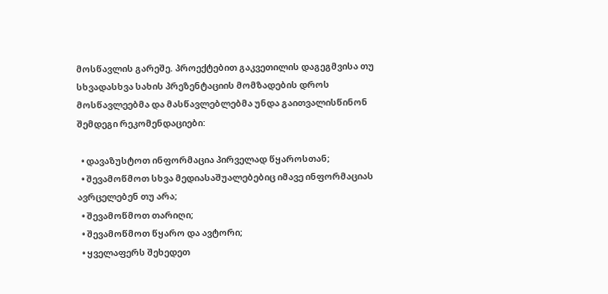მოსწავლის გარეშე. პროექტებით გაკვეთილის დაგეგმვისა თუ  სხვადასხვა სახის პრეზენტაციის მომზადების დროს მოსწავლეებმა და მასწავლებლებმა უნდა გაითვალისწინონ შემდეგი რეკომენდაციები:

  • დავაზუსტოთ ინფორმაცია პირველად წყაროსთან;
  • შევამოწმოთ სხვა მედიასაშუალებებიც იმავე ინფორმაციას ავრცელებენ თუ არა;
  • შევამოწმოთ თარიღი;
  • შევამოწმოთ წყარო და ავტორი;
  • ყველაფერს შეხედეთ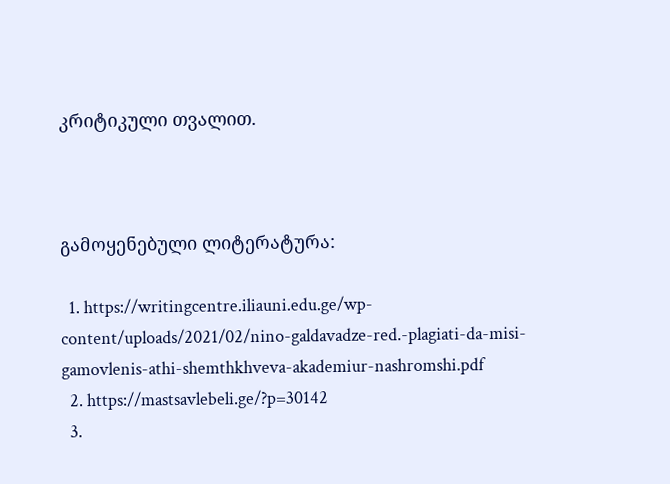კრიტიკული თვალით.



გამოყენებული ლიტერატურა:

  1. https://writingcentre.iliauni.edu.ge/wp-content/uploads/2021/02/nino-galdavadze-red.-plagiati-da-misi-gamovlenis-athi-shemthkhveva-akademiur-nashromshi.pdf
  2. https://mastsavlebeli.ge/?p=30142
  3.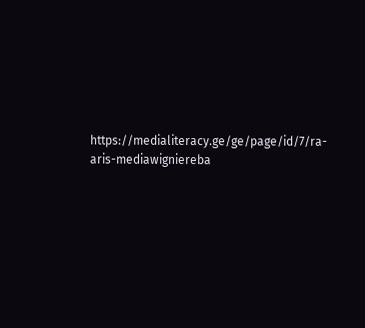https://medialiteracy.ge/ge/page/id/7/ra-aris-mediawigniereba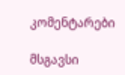კომენტარები

მსგავსი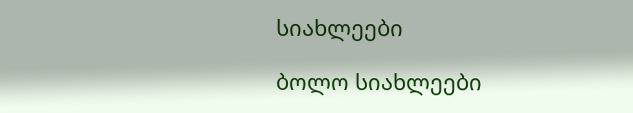სიახლეები

ბოლო სიახლეები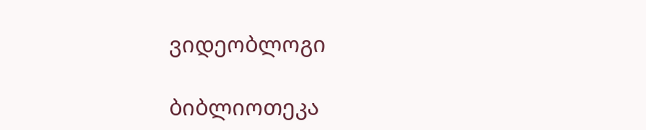ვიდეობლოგი

ბიბლიოთეკა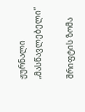ჟურნალი „მასწავლებელი“

შრიფტის ზომა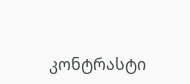კონტრასტი